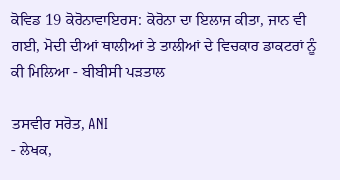ਕੋਵਿਡ 19 ਕੋਰੋਨਾਵਾਇਰਸ: ਕੋਰੋਨਾ ਦਾ ਇਲਾਜ ਕੀਤਾ, ਜਾਨ ਵੀ ਗਈ, ਮੋਦੀ ਦੀਆਂ ਥਾਲੀਆਂ ਤੇ ਤਾਲੀਆਂ ਦੇ ਵਿਚਕਾਰ ਡਾਕਟਰਾਂ ਨੂੰ ਕੀ ਮਿਲਿਆ - ਬੀਬੀਸੀ ਪੜਤਾਲ

ਤਸਵੀਰ ਸਰੋਤ, ANI
- ਲੇਖਕ,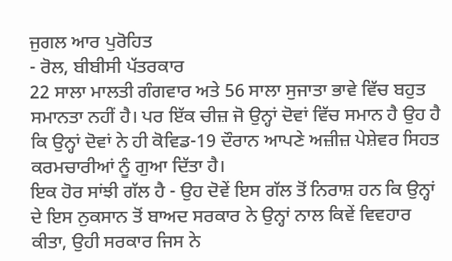ਜੁਗਲ ਆਰ ਪੁਰੋਹਿਤ
- ਰੋਲ, ਬੀਬੀਸੀ ਪੱਤਰਕਾਰ
22 ਸਾਲਾ ਮਾਲਤੀ ਗੰਗਵਾਰ ਅਤੇ 56 ਸਾਲਾ ਸੁਜਾਤਾ ਭਾਵੇ ਵਿੱਚ ਬਹੁਤ ਸਮਾਨਤਾ ਨਹੀਂ ਹੈ। ਪਰ ਇੱਕ ਚੀਜ਼ ਜੋ ਉਨ੍ਹਾਂ ਦੋਵਾਂ ਵਿੱਚ ਸਮਾਨ ਹੈ ਉਹ ਹੈ ਕਿ ਉਨ੍ਹਾਂ ਦੋਵਾਂ ਨੇ ਹੀ ਕੋਵਿਡ-19 ਦੌਰਾਨ ਆਪਣੇ ਅਜ਼ੀਜ਼ ਪੇਸ਼ੇਵਰ ਸਿਹਤ ਕਰਮਚਾਰੀਆਂ ਨੂੰ ਗੁਆ ਦਿੱਤਾ ਹੈ।
ਇਕ ਹੋਰ ਸਾਂਝੀ ਗੱਲ ਹੈ - ਉਹ ਦੋਵੇਂ ਇਸ ਗੱਲ ਤੋਂ ਨਿਰਾਸ਼ ਹਨ ਕਿ ਉਨ੍ਹਾਂ ਦੇ ਇਸ ਨੁਕਸਾਨ ਤੋਂ ਬਾਅਦ ਸਰਕਾਰ ਨੇ ਉਨ੍ਹਾਂ ਨਾਲ ਕਿਵੇਂ ਵਿਵਹਾਰ ਕੀਤਾ, ਉਹੀ ਸਰਕਾਰ ਜਿਸ ਨੇ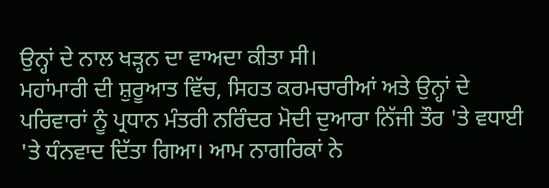ਉਨ੍ਹਾਂ ਦੇ ਨਾਲ ਖੜ੍ਹਨ ਦਾ ਵਾਅਦਾ ਕੀਤਾ ਸੀ।
ਮਹਾਂਮਾਰੀ ਦੀ ਸ਼ੁਰੂਆਤ ਵਿੱਚ, ਸਿਹਤ ਕਰਮਚਾਰੀਆਂ ਅਤੇ ਉਨ੍ਹਾਂ ਦੇ ਪਰਿਵਾਰਾਂ ਨੂੰ ਪ੍ਰਧਾਨ ਮੰਤਰੀ ਨਰਿੰਦਰ ਮੋਦੀ ਦੁਆਰਾ ਨਿੱਜੀ ਤੌਰ 'ਤੇ ਵਧਾਈ 'ਤੇ ਧੰਨਵਾਦ ਦਿੱਤਾ ਗਿਆ। ਆਮ ਨਾਗਰਿਕਾਂ ਨੇ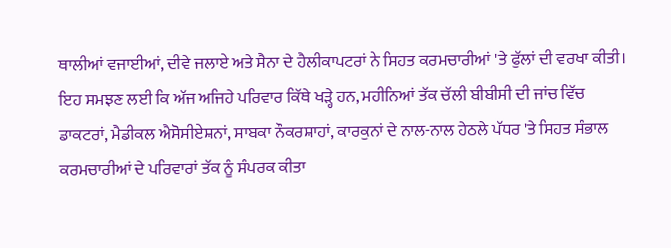ਥਾਲੀਆਂ ਵਜਾਈਆਂ, ਦੀਵੇ ਜਲਾਏ ਅਤੇ ਸੈਨਾ ਦੇ ਹੈਲੀਕਾਪਟਰਾਂ ਨੇ ਸਿਹਤ ਕਰਮਚਾਰੀਆਂ 'ਤੇ ਫੁੱਲਾਂ ਦੀ ਵਰਖਾ ਕੀਤੀ।
ਇਹ ਸਮਝਣ ਲਈ ਕਿ ਅੱਜ ਅਜਿਹੇ ਪਰਿਵਾਰ ਕਿੱਥੇ ਖੜ੍ਹੇ ਹਨ, ਮਹੀਨਿਆਂ ਤੱਕ ਚੱਲੀ ਬੀਬੀਸੀ ਦੀ ਜਾਂਚ ਵਿੱਚ ਡਾਕਟਰਾਂ, ਮੈਡੀਕਲ ਐਸੋਸੀਏਸ਼ਨਾਂ, ਸਾਬਕਾ ਨੌਕਰਸ਼ਾਹਾਂ, ਕਾਰਕੁਨਾਂ ਦੇ ਨਾਲ-ਨਾਲ ਹੇਠਲੇ ਪੱਧਰ 'ਤੇ ਸਿਹਤ ਸੰਭਾਲ ਕਰਮਚਾਰੀਆਂ ਦੇ ਪਰਿਵਾਰਾਂ ਤੱਕ ਨੂੰ ਸੰਪਰਕ ਕੀਤਾ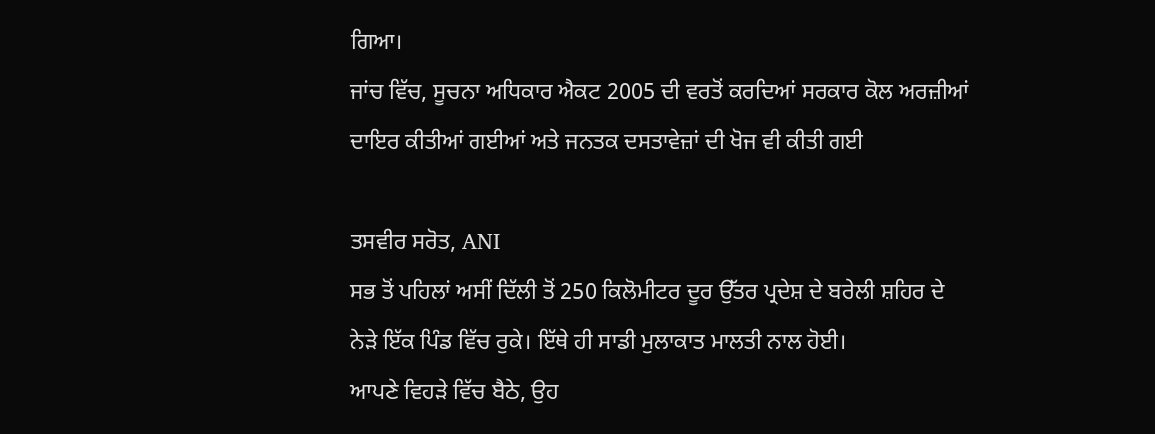ਗਿਆ।
ਜਾਂਚ ਵਿੱਚ, ਸੂਚਨਾ ਅਧਿਕਾਰ ਐਕਟ 2005 ਦੀ ਵਰਤੋਂ ਕਰਦਿਆਂ ਸਰਕਾਰ ਕੋਲ ਅਰਜ਼ੀਆਂ ਦਾਇਰ ਕੀਤੀਆਂ ਗਈਆਂ ਅਤੇ ਜਨਤਕ ਦਸਤਾਵੇਜ਼ਾਂ ਦੀ ਖੋਜ ਵੀ ਕੀਤੀ ਗਈ

ਤਸਵੀਰ ਸਰੋਤ, ANI
ਸਭ ਤੋਂ ਪਹਿਲਾਂ ਅਸੀਂ ਦਿੱਲੀ ਤੋਂ 250 ਕਿਲੋਮੀਟਰ ਦੂਰ ਉੱਤਰ ਪ੍ਰਦੇਸ਼ ਦੇ ਬਰੇਲੀ ਸ਼ਹਿਰ ਦੇ ਨੇੜੇ ਇੱਕ ਪਿੰਡ ਵਿੱਚ ਰੁਕੇ। ਇੱਥੇ ਹੀ ਸਾਡੀ ਮੁਲਾਕਾਤ ਮਾਲਤੀ ਨਾਲ ਹੋਈ।
ਆਪਣੇ ਵਿਹੜੇ ਵਿੱਚ ਬੈਠੇ, ਉਹ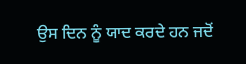ਉਸ ਦਿਨ ਨੂੰ ਯਾਦ ਕਰਦੇ ਹਨ ਜਦੋਂ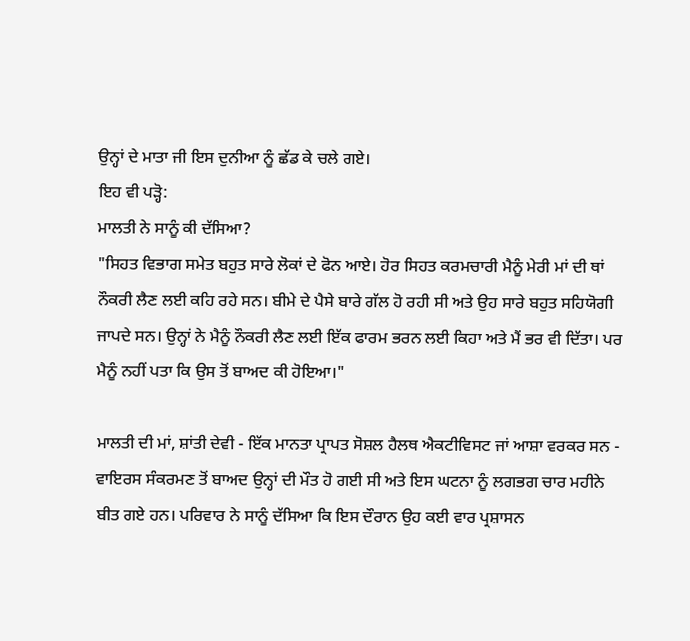ਉਨ੍ਹਾਂ ਦੇ ਮਾਤਾ ਜੀ ਇਸ ਦੁਨੀਆ ਨੂੰ ਛੱਡ ਕੇ ਚਲੇ ਗਏ।
ਇਹ ਵੀ ਪੜ੍ਹੋ:
ਮਾਲਤੀ ਨੇ ਸਾਨੂੰ ਕੀ ਦੱਸਿਆ?
"ਸਿਹਤ ਵਿਭਾਗ ਸਮੇਤ ਬਹੁਤ ਸਾਰੇ ਲੋਕਾਂ ਦੇ ਫੋਨ ਆਏ। ਹੋਰ ਸਿਹਤ ਕਰਮਚਾਰੀ ਮੈਨੂੰ ਮੇਰੀ ਮਾਂ ਦੀ ਥਾਂ ਨੌਕਰੀ ਲੈਣ ਲਈ ਕਹਿ ਰਹੇ ਸਨ। ਬੀਮੇ ਦੇ ਪੈਸੇ ਬਾਰੇ ਗੱਲ ਹੋ ਰਹੀ ਸੀ ਅਤੇ ਉਹ ਸਾਰੇ ਬਹੁਤ ਸਹਿਯੋਗੀ ਜਾਪਦੇ ਸਨ। ਉਨ੍ਹਾਂ ਨੇ ਮੈਨੂੰ ਨੌਕਰੀ ਲੈਣ ਲਈ ਇੱਕ ਫਾਰਮ ਭਰਨ ਲਈ ਕਿਹਾ ਅਤੇ ਮੈਂ ਭਰ ਵੀ ਦਿੱਤਾ। ਪਰ ਮੈਨੂੰ ਨਹੀਂ ਪਤਾ ਕਿ ਉਸ ਤੋਂ ਬਾਅਦ ਕੀ ਹੋਇਆ।"

ਮਾਲਤੀ ਦੀ ਮਾਂ, ਸ਼ਾਂਤੀ ਦੇਵੀ - ਇੱਕ ਮਾਨਤਾ ਪ੍ਰਾਪਤ ਸੋਸ਼ਲ ਹੈਲਥ ਐਕਟੀਵਿਸਟ ਜਾਂ ਆਸ਼ਾ ਵਰਕਰ ਸਨ - ਵਾਇਰਸ ਸੰਕਰਮਣ ਤੋਂ ਬਾਅਦ ਉਨ੍ਹਾਂ ਦੀ ਮੌਤ ਹੋ ਗਈ ਸੀ ਅਤੇ ਇਸ ਘਟਨਾ ਨੂੰ ਲਗਭਗ ਚਾਰ ਮਹੀਨੇ ਬੀਤ ਗਏ ਹਨ। ਪਰਿਵਾਰ ਨੇ ਸਾਨੂੰ ਦੱਸਿਆ ਕਿ ਇਸ ਦੌਰਾਨ ਉਹ ਕਈ ਵਾਰ ਪ੍ਰਸ਼ਾਸਨ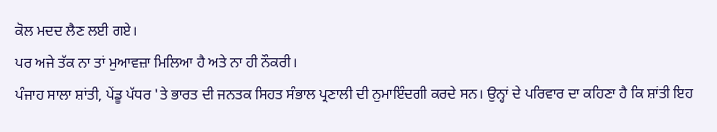ਕੋਲ ਮਦਦ ਲੈਣ ਲਈ ਗਏ।
ਪਰ ਅਜੇ ਤੱਕ ਨਾ ਤਾਂ ਮੁਆਵਜ਼ਾ ਮਿਲਿਆ ਹੈ ਅਤੇ ਨਾ ਹੀ ਨੌਕਰੀ।
ਪੰਜਾਹ ਸਾਲਾ ਸ਼ਾਂਤੀ, ਪੇਂਡੂ ਪੱਧਰ 'ਤੇ ਭਾਰਤ ਦੀ ਜਨਤਕ ਸਿਹਤ ਸੰਭਾਲ ਪ੍ਰਣਾਲੀ ਦੀ ਨੁਮਾਇੰਦਗੀ ਕਰਦੇ ਸਨ। ਉਨ੍ਹਾਂ ਦੇ ਪਰਿਵਾਰ ਦਾ ਕਹਿਣਾ ਹੈ ਕਿ ਸ਼ਾਂਤੀ ਇਹ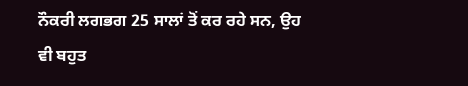ਨੌਕਰੀ ਲਗਭਗ 25 ਸਾਲਾਂ ਤੋਂ ਕਰ ਰਹੇ ਸਨ, ਉਹ ਵੀ ਬਹੁਤ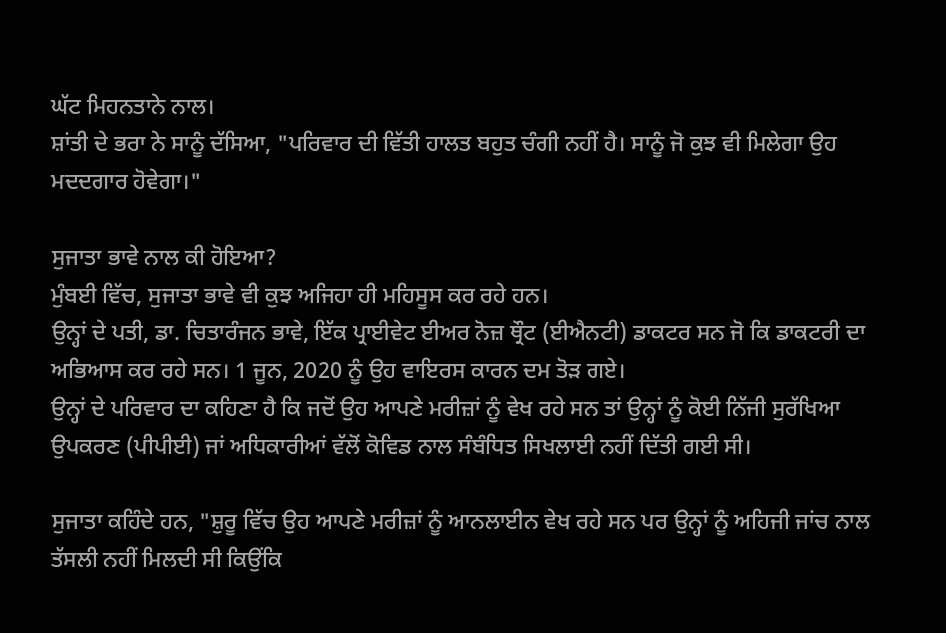ਘੱਟ ਮਿਹਨਤਾਨੇ ਨਾਲ।
ਸ਼ਾਂਤੀ ਦੇ ਭਰਾ ਨੇ ਸਾਨੂੰ ਦੱਸਿਆ, "ਪਰਿਵਾਰ ਦੀ ਵਿੱਤੀ ਹਾਲਤ ਬਹੁਤ ਚੰਗੀ ਨਹੀਂ ਹੈ। ਸਾਨੂੰ ਜੋ ਕੁਝ ਵੀ ਮਿਲੇਗਾ ਉਹ ਮਦਦਗਾਰ ਹੋਵੇਗਾ।"

ਸੁਜਾਤਾ ਭਾਵੇ ਨਾਲ ਕੀ ਹੋਇਆ?
ਮੁੰਬਈ ਵਿੱਚ, ਸੁਜਾਤਾ ਭਾਵੇ ਵੀ ਕੁਝ ਅਜਿਹਾ ਹੀ ਮਹਿਸੂਸ ਕਰ ਰਹੇ ਹਨ।
ਉਨ੍ਹਾਂ ਦੇ ਪਤੀ, ਡਾ. ਚਿਤਾਰੰਜਨ ਭਾਵੇ, ਇੱਕ ਪ੍ਰਾਈਵੇਟ ਈਅਰ ਨੋਜ਼ ਥ੍ਰੌਟ (ਈਐਨਟੀ) ਡਾਕਟਰ ਸਨ ਜੋ ਕਿ ਡਾਕਟਰੀ ਦਾ ਅਭਿਆਸ ਕਰ ਰਹੇ ਸਨ। 1 ਜੂਨ, 2020 ਨੂੰ ਉਹ ਵਾਇਰਸ ਕਾਰਨ ਦਮ ਤੋੜ ਗਏ।
ਉਨ੍ਹਾਂ ਦੇ ਪਰਿਵਾਰ ਦਾ ਕਹਿਣਾ ਹੈ ਕਿ ਜਦੋਂ ਉਹ ਆਪਣੇ ਮਰੀਜ਼ਾਂ ਨੂੰ ਵੇਖ ਰਹੇ ਸਨ ਤਾਂ ਉਨ੍ਹਾਂ ਨੂੰ ਕੋਈ ਨਿੱਜੀ ਸੁਰੱਖਿਆ ਉਪਕਰਣ (ਪੀਪੀਈ) ਜਾਂ ਅਧਿਕਾਰੀਆਂ ਵੱਲੋਂ ਕੋਵਿਡ ਨਾਲ ਸੰਬੰਧਿਤ ਸਿਖਲਾਈ ਨਹੀਂ ਦਿੱਤੀ ਗਈ ਸੀ।

ਸੁਜਾਤਾ ਕਹਿੰਦੇ ਹਨ, "ਸ਼ੁਰੂ ਵਿੱਚ ਉਹ ਆਪਣੇ ਮਰੀਜ਼ਾਂ ਨੂੰ ਆਨਲਾਈਨ ਵੇਖ ਰਹੇ ਸਨ ਪਰ ਉਨ੍ਹਾਂ ਨੂੰ ਅਹਿਜੀ ਜਾਂਚ ਨਾਲ ਤੱਸਲੀ ਨਹੀਂ ਮਿਲਦੀ ਸੀ ਕਿਉਂਕਿ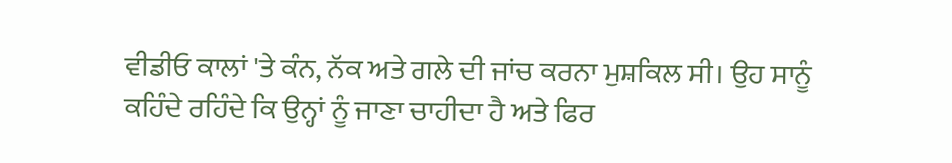ਵੀਡੀਓ ਕਾਲਾਂ 'ਤੇ ਕੰਨ, ਨੱਕ ਅਤੇ ਗਲੇ ਦੀ ਜਾਂਚ ਕਰਨਾ ਮੁਸ਼ਕਿਲ ਸੀ। ਉਹ ਸਾਨੂੰ ਕਹਿੰਦੇ ਰਹਿੰਦੇ ਕਿ ਉਨ੍ਹਾਂ ਨੂੰ ਜਾਣਾ ਚਾਹੀਦਾ ਹੈ ਅਤੇ ਫਿਰ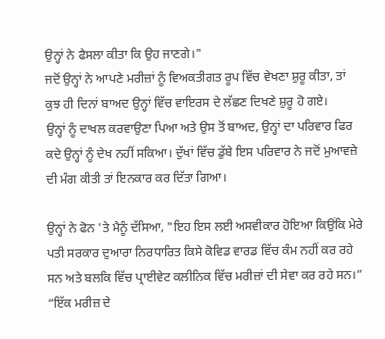ਉਨ੍ਹਾਂ ਨੇ ਫੈਸਲਾ ਕੀਤਾ ਕਿ ਉਹ ਜਾਣਗੇ।"
ਜਦੋਂ ਉਨ੍ਹਾਂ ਨੇ ਆਪਣੇ ਮਰੀਜ਼ਾਂ ਨੂੰ ਵਿਅਕਤੀਗਤ ਰੂਪ ਵਿੱਚ ਵੇਖਣਾ ਸ਼ੁਰੂ ਕੀਤਾ, ਤਾਂ ਕੁਝ ਹੀ ਦਿਨਾਂ ਬਾਅਦ ਉਨ੍ਹਾਂ ਵਿੱਚ ਵਾਇਰਸ ਦੇ ਲੱਛਣ ਦਿਖਣੇ ਸ਼ੁਰੂ ਹੋ ਗਏ।
ਉਨ੍ਹਾਂ ਨੂੰ ਦਾਖਲ ਕਰਵਾਉਣਾ ਪਿਆ ਅਤੇ ਉਸ ਤੋਂ ਬਾਅਦ, ਉਨ੍ਹਾਂ ਦਾ ਪਰਿਵਾਰ ਫਿਰ ਕਦੇ ਉਨ੍ਹਾਂ ਨੂੰ ਦੇਖ ਨਹੀਂ ਸਕਿਆ। ਦੁੱਖਾਂ ਵਿੱਚ ਡੁੱਬੇ ਇਸ ਪਰਿਵਾਰ ਨੇ ਜਦੋਂ ਮੁਆਵਜ਼ੇ ਦੀ ਮੰਗ ਕੀਤੀ ਤਾਂ ਇਨਕਾਰ ਕਰ ਦਿੱਤਾ ਗਿਆ।

ਉਨ੍ਹਾਂ ਨੇ ਫੋਨ 'ਤੇ ਮੈਨੂੰ ਦੱਸਿਆ, "ਇਹ ਇਸ ਲਈ ਅਸਵੀਕਾਰ ਹੋਇਆ ਕਿਉਂਕਿ ਮੇਰੇ ਪਤੀ ਸਰਕਾਰ ਦੁਆਰਾ ਨਿਰਧਾਰਿਤ ਕਿਸੇ ਕੋਵਿਡ ਵਾਰਡ ਵਿੱਚ ਕੰਮ ਨਹੀਂ ਕਰ ਰਹੇ ਸਨ ਅਤੇ ਬਲਕਿ ਵਿੱਚ ਪ੍ਰਾਈਵੇਟ ਕਲੀਨਿਕ ਵਿੱਚ ਮਰੀਜ਼ਾਂ ਦੀ ਸੇਵਾ ਕਰ ਰਹੇ ਸਨ।”
“ਇੱਕ ਮਰੀਜ਼ ਦੇ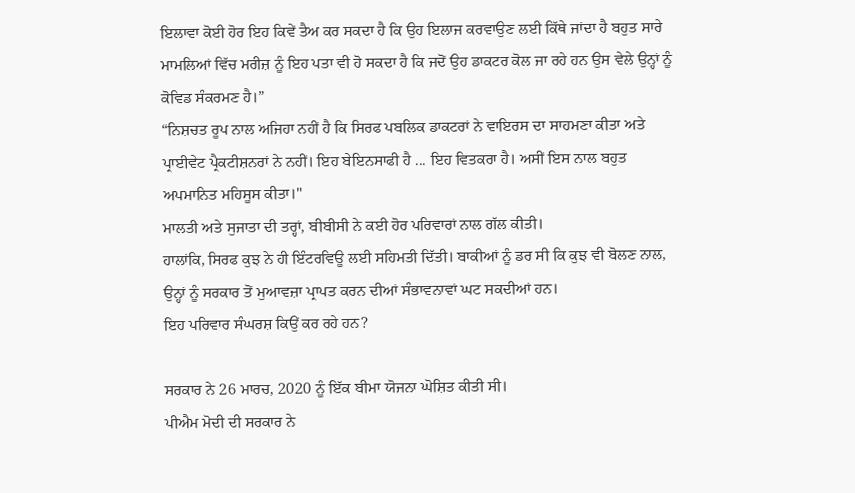ਇਲਾਵਾ ਕੋਈ ਹੋਰ ਇਹ ਕਿਵੇਂ ਤੈਅ ਕਰ ਸਕਦਾ ਹੈ ਕਿ ਉਹ ਇਲਾਜ ਕਰਵਾਉਣ ਲਈ ਕਿੱਥੇ ਜਾਂਦਾ ਹੈ ਬਹੁਤ ਸਾਰੇ ਮਾਮਲਿਆਂ ਵਿੱਚ ਮਰੀਜ਼ ਨੂੰ ਇਹ ਪਤਾ ਵੀ ਹੋ ਸਕਦਾ ਹੈ ਕਿ ਜਦੋਂ ਉਹ ਡਾਕਟਰ ਕੋਲ ਜਾ ਰਹੇ ਹਨ ਉਸ ਵੇਲੇ ਉਨ੍ਹਾਂ ਨੂੰ ਕੋਵਿਡ ਸੰਕਰਮਣ ਹੈ।”
“ਨਿਸ਼ਚਤ ਰੂਪ ਨਾਲ ਅਜਿਹਾ ਨਹੀਂ ਹੈ ਕਿ ਸਿਰਫ ਪਬਲਿਕ ਡਾਕਟਰਾਂ ਨੇ ਵਾਇਰਸ ਦਾ ਸਾਹਮਣਾ ਕੀਤਾ ਅਤੇ ਪ੍ਰਾਈਵੇਟ ਪ੍ਰੈਕਟੀਸ਼ਨਰਾਂ ਨੇ ਨਹੀਂ। ਇਹ ਬੇਇਨਸਾਫੀ ਹੈ ... ਇਹ ਵਿਤਕਰਾ ਹੈ। ਅਸੀਂ ਇਸ ਨਾਲ ਬਹੁਤ ਅਪਮਾਨਿਤ ਮਹਿਸੂਸ ਕੀਤਾ।"
ਮਾਲਤੀ ਅਤੇ ਸੁਜਾਤਾ ਦੀ ਤਰ੍ਹਾਂ, ਬੀਬੀਸੀ ਨੇ ਕਈ ਹੋਰ ਪਰਿਵਾਰਾਂ ਨਾਲ ਗੱਲ ਕੀਤੀ।
ਹਾਲਾਂਕਿ, ਸਿਰਫ ਕੁਝ ਨੇ ਹੀ ਇੰਟਰਵਿਊ ਲਈ ਸਹਿਮਤੀ ਦਿੱਤੀ। ਬਾਕੀਆਂ ਨੂੰ ਡਰ ਸੀ ਕਿ ਕੁਝ ਵੀ ਬੋਲਣ ਨਾਲ, ਉਨ੍ਹਾਂ ਨੂੰ ਸਰਕਾਰ ਤੋਂ ਮੁਆਵਜ਼ਾ ਪ੍ਰਾਪਤ ਕਰਨ ਦੀਆਂ ਸੰਭਾਵਨਾਵਾਂ ਘਟ ਸਕਦੀਆਂ ਹਨ।
ਇਹ ਪਰਿਵਾਰ ਸੰਘਰਸ਼ ਕਿਉਂ ਕਰ ਰਹੇ ਹਨ?

ਸਰਕਾਰ ਨੇ 26 ਮਾਰਚ, 2020 ਨੂੰ ਇੱਕ ਬੀਮਾ ਯੋਜਨਾ ਘੋਸ਼ਿਤ ਕੀਤੀ ਸੀ।
ਪੀਐਮ ਮੋਦੀ ਦੀ ਸਰਕਾਰ ਨੇ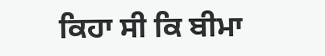ਕਿਹਾ ਸੀ ਕਿ ਬੀਮਾ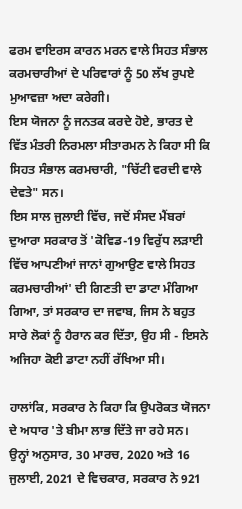ਫਰਮ ਵਾਇਰਸ ਕਾਰਨ ਮਰਨ ਵਾਲੇ ਸਿਹਤ ਸੰਭਾਲ ਕਰਮਚਾਰੀਆਂ ਦੇ ਪਰਿਵਾਰਾਂ ਨੂੰ 50 ਲੱਖ ਰੁਪਏ ਮੁਆਵਜ਼ਾ ਅਦਾ ਕਰੇਗੀ।
ਇਸ ਯੋਜਨਾ ਨੂੰ ਜਨਤਕ ਕਰਦੇ ਹੋਏ, ਭਾਰਤ ਦੇ ਵਿੱਤ ਮੰਤਰੀ ਨਿਰਮਲਾ ਸੀਤਾਰਮਨ ਨੇ ਕਿਹਾ ਸੀ ਕਿ ਸਿਹਤ ਸੰਭਾਲ ਕਰਮਚਾਰੀ, "ਚਿੱਟੀ ਵਰਦੀ ਵਾਲੇ ਦੇਵਤੇ" ਸਨ।
ਇਸ ਸਾਲ ਜੁਲਾਈ ਵਿੱਚ, ਜਦੋਂ ਸੰਸਦ ਮੈਂਬਰਾਂ ਦੁਆਰਾ ਸਰਕਾਰ ਤੋਂ 'ਕੋਵਿਡ-19 ਵਿਰੁੱਧ ਲੜਾਈ ਵਿੱਚ ਆਪਣੀਆਂ ਜਾਨਾਂ ਗੁਆਉਣ ਵਾਲੇ ਸਿਹਤ ਕਰਮਚਾਰੀਆਂ' ਦੀ ਗਿਣਤੀ ਦਾ ਡਾਟਾ ਮੰਗਿਆ ਗਿਆ, ਤਾਂ ਸਰਕਾਰ ਦਾ ਜਵਾਬ, ਜਿਸ ਨੇ ਬਹੁਤ ਸਾਰੇ ਲੋਕਾਂ ਨੂੰ ਹੈਰਾਨ ਕਰ ਦਿੱਤਾ, ਉਹ ਸੀ - ਇਸਨੇ ਅਜਿਹਾ ਕੋਈ ਡਾਟਾ ਨਹੀਂ ਰੱਖਿਆ ਸੀ।

ਹਾਲਾਂਕਿ, ਸਰਕਾਰ ਨੇ ਕਿਹਾ ਕਿ ਉਪਰੋਕਤ ਯੋਜਨਾ ਦੇ ਅਧਾਰ 'ਤੇ ਬੀਮਾ ਲਾਭ ਦਿੱਤੇ ਜਾ ਰਹੇ ਸਨ।
ਉਨ੍ਹਾਂ ਅਨੁਸਾਰ, 30 ਮਾਰਚ, 2020 ਅਤੇ 16 ਜੁਲਾਈ, 2021 ਦੇ ਵਿਚਕਾਰ, ਸਰਕਾਰ ਨੇ 921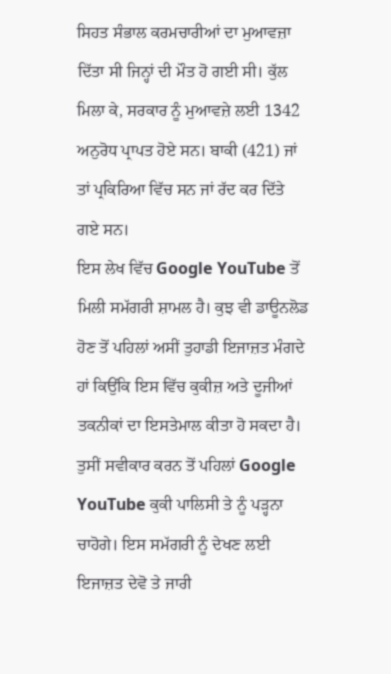ਸਿਹਤ ਸੰਭਾਲ ਕਰਮਚਾਰੀਆਂ ਦਾ ਮੁਆਵਜ਼ਾ ਦਿੱਤਾ ਸੀ ਜਿਨ੍ਹਾਂ ਦੀ ਮੌਤ ਹੋ ਗਈ ਸੀ। ਕੁੱਲ ਮਿਲਾ ਕੇ, ਸਰਕਾਰ ਨੂੰ ਮੁਆਵਜ਼ੇ ਲਈ 1342 ਅਨੁਰੋਧ ਪ੍ਰਾਪਤ ਹੋਏ ਸਨ। ਬਾਕੀ (421) ਜਾਂ ਤਾਂ ਪ੍ਰਕਿਰਿਆ ਵਿੱਚ ਸਨ ਜਾਂ ਰੱਦ ਕਰ ਦਿੱਤੇ ਗਏ ਸਨ।
ਇਸ ਲੇਖ ਵਿੱਚ Google YouTube ਤੋਂ ਮਿਲੀ ਸਮੱਗਰੀ ਸ਼ਾਮਲ ਹੈ। ਕੁਝ ਵੀ ਡਾਊਨਲੋਡ ਹੋਣ ਤੋਂ ਪਹਿਲਾਂ ਅਸੀਂ ਤੁਹਾਡੀ ਇਜਾਜ਼ਤ ਮੰਗਦੇ ਹਾਂ ਕਿਉਂਕਿ ਇਸ ਵਿੱਚ ਕੁਕੀਜ਼ ਅਤੇ ਦੂਜੀਆਂ ਤਕਨੀਕਾਂ ਦਾ ਇਸਤੇਮਾਲ ਕੀਤਾ ਹੋ ਸਕਦਾ ਹੈ। ਤੁਸੀਂ ਸਵੀਕਾਰ ਕਰਨ ਤੋਂ ਪਹਿਲਾਂ Google YouTube ਕੁਕੀ ਪਾਲਿਸੀ ਤੇ ਨੂੰ ਪੜ੍ਹਨਾ ਚਾਹੋਗੇ। ਇਸ ਸਮੱਗਰੀ ਨੂੰ ਦੇਖਣ ਲਈ ਇਜਾਜ਼ਤ ਦੇਵੋ ਤੇ ਜਾਰੀ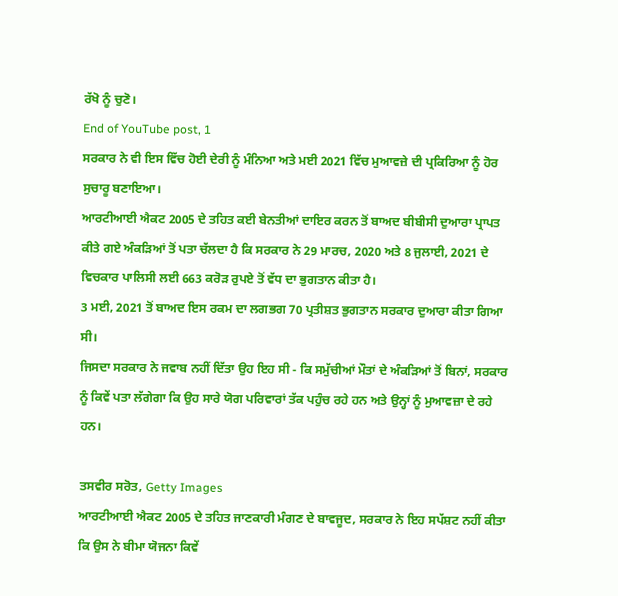ਰੱਖੋ ਨੂੰ ਚੁਣੋ।
End of YouTube post, 1
ਸਰਕਾਰ ਨੇ ਵੀ ਇਸ ਵਿੱਚ ਹੋਈ ਦੇਰੀ ਨੂੰ ਮੰਨਿਆ ਅਤੇ ਮਈ 2021 ਵਿੱਚ ਮੁਆਵਜ਼ੇ ਦੀ ਪ੍ਰਕਿਰਿਆ ਨੂੰ ਹੋਰ ਸੁਚਾਰੂ ਬਣਾਇਆ।
ਆਰਟੀਆਈ ਐਕਟ 2005 ਦੇ ਤਹਿਤ ਕਈ ਬੇਨਤੀਆਂ ਦਾਇਰ ਕਰਨ ਤੋਂ ਬਾਅਦ ਬੀਬੀਸੀ ਦੁਆਰਾ ਪ੍ਰਾਪਤ ਕੀਤੇ ਗਏ ਅੰਕੜਿਆਂ ਤੋਂ ਪਤਾ ਚੱਲਦਾ ਹੈ ਕਿ ਸਰਕਾਰ ਨੇ 29 ਮਾਰਚ, 2020 ਅਤੇ 8 ਜੁਲਾਈ, 2021 ਦੇ ਵਿਚਕਾਰ ਪਾਲਿਸੀ ਲਈ 663 ਕਰੋੜ ਰੁਪਏ ਤੋਂ ਵੱਧ ਦਾ ਭੁਗਤਾਨ ਕੀਤਾ ਹੈ।
3 ਮਈ, 2021 ਤੋਂ ਬਾਅਦ ਇਸ ਰਕਮ ਦਾ ਲਗਭਗ 70 ਪ੍ਰਤੀਸ਼ਤ ਭੁਗਤਾਨ ਸਰਕਾਰ ਦੁਆਰਾ ਕੀਤਾ ਗਿਆ ਸੀ।
ਜਿਸਦਾ ਸਰਕਾਰ ਨੇ ਜਵਾਬ ਨਹੀਂ ਦਿੱਤਾ ਉਹ ਇਹ ਸੀ - ਕਿ ਸਮੁੱਚੀਆਂ ਮੌਤਾਂ ਦੇ ਅੰਕੜਿਆਂ ਤੋਂ ਬਿਨਾਂ, ਸਰਕਾਰ ਨੂੰ ਕਿਵੇਂ ਪਤਾ ਲੱਗੇਗਾ ਕਿ ਉਹ ਸਾਰੇ ਯੋਗ ਪਰਿਵਾਰਾਂ ਤੱਕ ਪਹੁੰਚ ਰਹੇ ਹਨ ਅਤੇ ਉਨ੍ਹਾਂ ਨੂੰ ਮੁਆਵਜ਼ਾ ਦੇ ਰਹੇ ਹਨ।

ਤਸਵੀਰ ਸਰੋਤ, Getty Images
ਆਰਟੀਆਈ ਐਕਟ 2005 ਦੇ ਤਹਿਤ ਜਾਣਕਾਰੀ ਮੰਗਣ ਦੇ ਬਾਵਜੂਦ, ਸਰਕਾਰ ਨੇ ਇਹ ਸਪੱਸ਼ਟ ਨਹੀਂ ਕੀਤਾ ਕਿ ਉਸ ਨੇ ਬੀਮਾ ਯੋਜਨਾ ਕਿਵੇਂ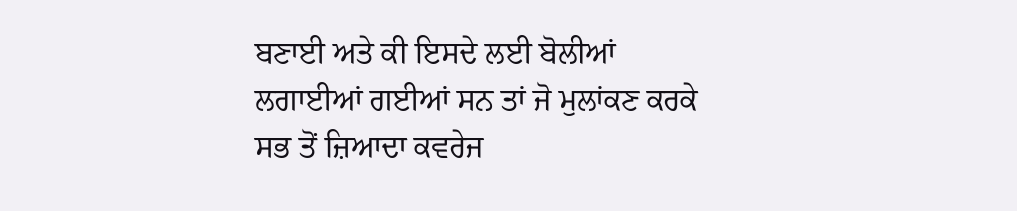ਬਣਾਈ ਅਤੇ ਕੀ ਇਸਦੇ ਲਈ ਬੋਲੀਆਂ ਲਗਾਈਆਂ ਗਈਆਂ ਸਨ ਤਾਂ ਜੋ ਮੁਲਾਂਕਣ ਕਰਕੇ ਸਭ ਤੋਂ ਜ਼ਿਆਦਾ ਕਵਰੇਜ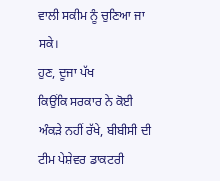ਵਾਲੀ ਸਕੀਮ ਨੂੰ ਚੁਣਿਆ ਜਾ ਸਕੇ।
ਹੁਣ, ਦੂਜਾ ਪੱਖ
ਕਿਉਂਕਿ ਸਰਕਾਰ ਨੇ ਕੋਈ ਅੰਕੜੇ ਨਹੀਂ ਰੱਖੇ, ਬੀਬੀਸੀ ਦੀ ਟੀਮ ਪੇਸ਼ੇਵਰ ਡਾਕਟਰੀ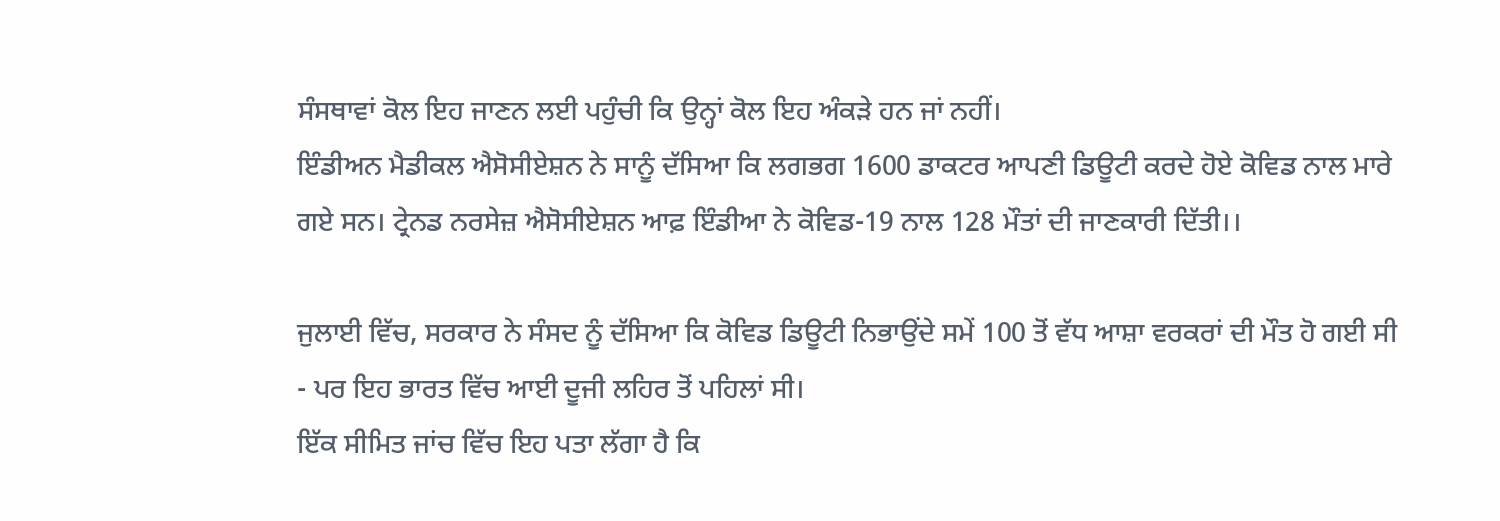ਸੰਸਥਾਵਾਂ ਕੋਲ ਇਹ ਜਾਣਨ ਲਈ ਪਹੁੰਚੀ ਕਿ ਉਨ੍ਹਾਂ ਕੋਲ ਇਹ ਅੰਕੜੇ ਹਨ ਜਾਂ ਨਹੀਂ।
ਇੰਡੀਅਨ ਮੈਡੀਕਲ ਐਸੋਸੀਏਸ਼ਨ ਨੇ ਸਾਨੂੰ ਦੱਸਿਆ ਕਿ ਲਗਭਗ 1600 ਡਾਕਟਰ ਆਪਣੀ ਡਿਊਟੀ ਕਰਦੇ ਹੋਏ ਕੋਵਿਡ ਨਾਲ ਮਾਰੇ ਗਏ ਸਨ। ਟ੍ਰੇਨਡ ਨਰਸੇਜ਼ ਐਸੋਸੀਏਸ਼ਨ ਆਫ਼ ਇੰਡੀਆ ਨੇ ਕੋਵਿਡ-19 ਨਾਲ 128 ਮੌਤਾਂ ਦੀ ਜਾਣਕਾਰੀ ਦਿੱਤੀ।।

ਜੁਲਾਈ ਵਿੱਚ, ਸਰਕਾਰ ਨੇ ਸੰਸਦ ਨੂੰ ਦੱਸਿਆ ਕਿ ਕੋਵਿਡ ਡਿਊਟੀ ਨਿਭਾਉਂਦੇ ਸਮੇਂ 100 ਤੋਂ ਵੱਧ ਆਸ਼ਾ ਵਰਕਰਾਂ ਦੀ ਮੌਤ ਹੋ ਗਈ ਸੀ - ਪਰ ਇਹ ਭਾਰਤ ਵਿੱਚ ਆਈ ਦੂਜੀ ਲਹਿਰ ਤੋਂ ਪਹਿਲਾਂ ਸੀ।
ਇੱਕ ਸੀਮਿਤ ਜਾਂਚ ਵਿੱਚ ਇਹ ਪਤਾ ਲੱਗਾ ਹੈ ਕਿ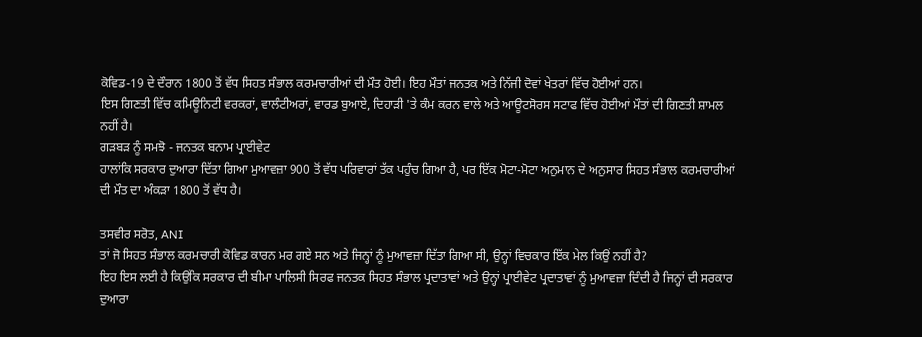ਕੋਵਿਡ-19 ਦੇ ਦੌਰਾਨ 1800 ਤੋਂ ਵੱਧ ਸਿਹਤ ਸੰਭਾਲ ਕਰਮਚਾਰੀਆਂ ਦੀ ਮੌਤ ਹੋਈ। ਇਹ ਮੌਤਾਂ ਜਨਤਕ ਅਤੇ ਨਿੱਜੀ ਦੋਵਾਂ ਖੇਤਰਾਂ ਵਿੱਚ ਹੋਈਆਂ ਹਨ।
ਇਸ ਗਿਣਤੀ ਵਿੱਚ ਕਮਿਊਨਿਟੀ ਵਰਕਰਾਂ, ਵਾਲੰਟੀਅਰਾਂ, ਵਾਰਡ ਬੁਆਏ, ਦਿਹਾੜੀ 'ਤੇ ਕੰਮ ਕਰਨ ਵਾਲੇ ਅਤੇ ਆਊਟਸੋਰਸ ਸਟਾਫ ਵਿੱਚ ਹੋਈਆਂ ਮੌਤਾਂ ਦੀ ਗਿਣਤੀ ਸ਼ਾਮਲ ਨਹੀਂ ਹੈ।
ਗੜਬੜ ਨੂੰ ਸਮਝੋ - ਜਨਤਕ ਬਨਾਮ ਪ੍ਰਾਈਵੇਟ
ਹਾਲਾਂਕਿ ਸਰਕਾਰ ਦੁਆਰਾ ਦਿੱਤਾ ਗਿਆ ਮੁਆਵਜ਼ਾ 900 ਤੋਂ ਵੱਧ ਪਰਿਵਾਰਾਂ ਤੱਕ ਪਹੁੰਚ ਗਿਆ ਹੈ, ਪਰ ਇੱਕ ਮੋਟਾ-ਮੋਟਾ ਅਨੁਮਾਨ ਦੇ ਅਨੁਸਾਰ ਸਿਹਤ ਸੰਭਾਲ ਕਰਮਚਾਰੀਆਂ ਦੀ ਮੌਤ ਦਾ ਅੰਕੜਾ 1800 ਤੋਂ ਵੱਧ ਹੈ।

ਤਸਵੀਰ ਸਰੋਤ, ANI
ਤਾਂ ਜੋ ਸਿਹਤ ਸੰਭਾਲ ਕਰਮਚਾਰੀ ਕੋਵਿਡ ਕਾਰਨ ਮਰ ਗਏ ਸਨ ਅਤੇ ਜਿਨ੍ਹਾਂ ਨੂੰ ਮੁਆਵਜ਼ਾ ਦਿੱਤਾ ਗਿਆ ਸੀ, ਉਨ੍ਹਾਂ ਵਿਚਕਾਰ ਇੱਕ ਮੇਲ ਕਿਉਂ ਨਹੀਂ ਹੈ?
ਇਹ ਇਸ ਲਈ ਹੈ ਕਿਉਂਕਿ ਸਰਕਾਰ ਦੀ ਬੀਮਾ ਪਾਲਿਸੀ ਸਿਰਫ ਜਨਤਕ ਸਿਹਤ ਸੰਭਾਲ ਪ੍ਰਦਾਤਾਵਾਂ ਅਤੇ ਉਨ੍ਹਾਂ ਪ੍ਰਾਈਵੇਟ ਪ੍ਰਦਾਤਾਵਾਂ ਨੂੰ ਮੁਆਵਜ਼ਾ ਦਿੰਦੀ ਹੈ ਜਿਨ੍ਹਾਂ ਦੀ ਸਰਕਾਰ ਦੁਆਰਾ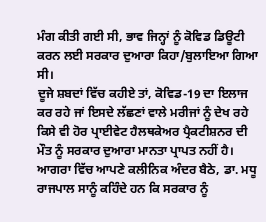ਮੰਗ ਕੀਤੀ ਗਈ ਸੀ, ਭਾਵ ਜਿਨ੍ਹਾਂ ਨੂੰ ਕੋਵਿਡ ਡਿਊਟੀ ਕਰਨ ਲਈ ਸਰਕਾਰ ਦੁਆਰਾ ਕਿਹਾ/ਬੁਲਾਇਆ ਗਿਆ ਸੀ।
ਦੂਜੇ ਸ਼ਬਦਾਂ ਵਿੱਚ ਕਹੀਏ ਤਾਂ, ਕੋਵਿਡ-19 ਦਾ ਇਲਾਜ ਕਰ ਰਹੇ ਜਾਂ ਇਸਦੇ ਲੱਛਣਾਂ ਵਾਲੇ ਮਰੀਜਾਂ ਨੂੰ ਦੇਖ ਰਹੇ ਕਿਸੇ ਵੀ ਹੋਰ ਪ੍ਰਾਈਵੇਟ ਹੈਲਥਕੇਅਰ ਪ੍ਰੈਕਟੀਸ਼ਨਰ ਦੀ ਮੌਤ ਨੂੰ ਸਰਕਾਰ ਦੁਆਰਾ ਮਾਨਤਾ ਪ੍ਰਾਪਤ ਨਹੀਂ ਹੈ।
ਆਗਰਾ ਵਿੱਚ ਆਪਣੇ ਕਲੀਨਿਕ ਅੰਦਰ ਬੈਠੇ, ਡਾ. ਮਧੂ ਰਾਜਪਾਲ ਸਾਨੂੰ ਕਹਿੰਦੇ ਹਨ ਕਿ ਸਰਕਾਰ ਨੂੰ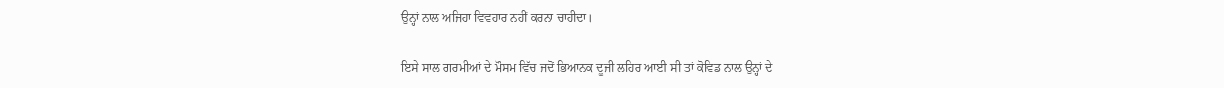ਉਨ੍ਹਾਂ ਨਾਲ ਅਜਿਹਾ ਵਿਵਹਾਰ ਨਹੀਂ ਕਰਨਾ ਚਾਹੀਦਾ।

ਇਸੇ ਸਾਲ ਗਰਮੀਆਂ ਦੇ ਮੌਸਮ ਵਿੱਚ ਜਦੋਂ ਭਿਆਨਕ ਦੂਜੀ ਲਹਿਰ ਆਈ ਸੀ ਤਾਂ ਕੋਵਿਡ ਨਾਲ ਉਨ੍ਹਾਂ ਦੇ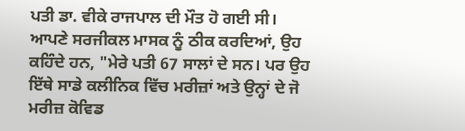ਪਤੀ ਡਾ. ਵੀਕੇ ਰਾਜਪਾਲ ਦੀ ਮੌਤ ਹੋ ਗਈ ਸੀ।
ਆਪਣੇ ਸਰਜੀਕਲ ਮਾਸਕ ਨੂੰ ਠੀਕ ਕਰਦਿਆਂ, ਉਹ ਕਹਿੰਦੇ ਹਨ, "ਮੇਰੇ ਪਤੀ 67 ਸਾਲਾਂ ਦੇ ਸਨ। ਪਰ ਉਹ ਇੱਥੇ ਸਾਡੇ ਕਲੀਨਿਕ ਵਿੱਚ ਮਰੀਜ਼ਾਂ ਅਤੇ ਉਨ੍ਹਾਂ ਦੇ ਜੋ ਮਰੀਜ਼ ਕੋਵਿਡ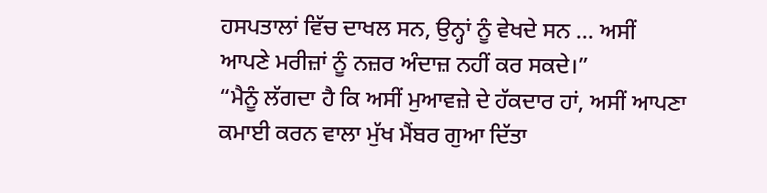ਹਸਪਤਾਲਾਂ ਵਿੱਚ ਦਾਖਲ ਸਨ, ਉਨ੍ਹਾਂ ਨੂੰ ਵੇਖਦੇ ਸਨ ... ਅਸੀਂ ਆਪਣੇ ਮਰੀਜ਼ਾਂ ਨੂੰ ਨਜ਼ਰ ਅੰਦਾਜ਼ ਨਹੀਂ ਕਰ ਸਕਦੇ।”
“ਮੈਨੂੰ ਲੱਗਦਾ ਹੈ ਕਿ ਅਸੀਂ ਮੁਆਵਜ਼ੇ ਦੇ ਹੱਕਦਾਰ ਹਾਂ, ਅਸੀਂ ਆਪਣਾ ਕਮਾਈ ਕਰਨ ਵਾਲਾ ਮੁੱਖ ਮੈਂਬਰ ਗੁਆ ਦਿੱਤਾ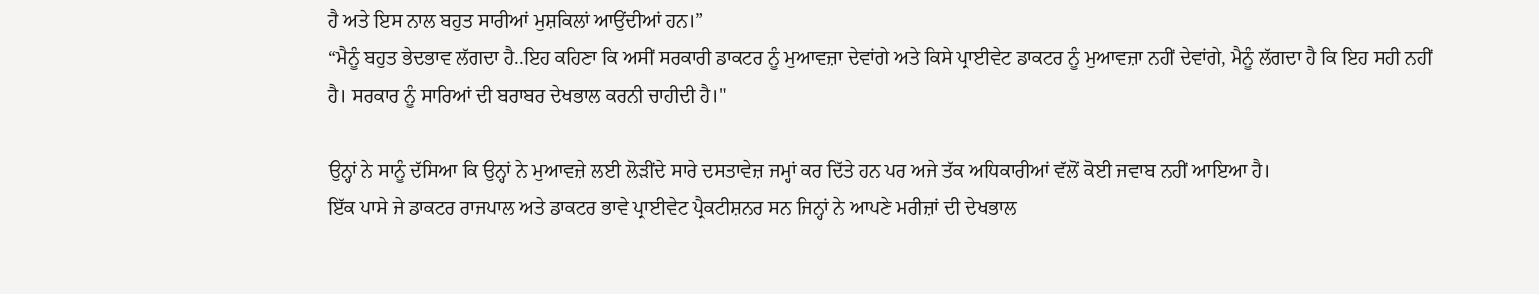ਹੈ ਅਤੇ ਇਸ ਨਾਲ ਬਹੁਤ ਸਾਰੀਆਂ ਮੁਸ਼ਕਿਲਾਂ ਆਉਂਦੀਆਂ ਹਨ।”
“ਮੈਨੂੰ ਬਹੁਤ ਭੇਦਭਾਵ ਲੱਗਦਾ ਹੈ..ਇਹ ਕਹਿਣਾ ਕਿ ਅਸੀਂ ਸਰਕਾਰੀ ਡਾਕਟਰ ਨੂੰ ਮੁਆਵਜ਼ਾ ਦੇਵਾਂਗੇ ਅਤੇ ਕਿਸੇ ਪ੍ਰਾਈਵੇਟ ਡਾਕਟਰ ਨੂੰ ਮੁਆਵਜ਼ਾ ਨਹੀਂ ਦੇਵਾਂਗੇ, ਮੈਨੂੰ ਲੱਗਦਾ ਹੈ ਕਿ ਇਹ ਸਹੀ ਨਹੀਂ ਹੈ। ਸਰਕਾਰ ਨੂੰ ਸਾਰਿਆਂ ਦੀ ਬਰਾਬਰ ਦੇਖਭਾਲ ਕਰਨੀ ਚਾਹੀਦੀ ਹੈ।"

ਉਨ੍ਹਾਂ ਨੇ ਸਾਨੂੰ ਦੱਸਿਆ ਕਿ ਉਨ੍ਹਾਂ ਨੇ ਮੁਆਵਜ਼ੇ ਲਈ ਲੋੜੀਂਦੇ ਸਾਰੇ ਦਸਤਾਵੇਜ਼ ਜਮ੍ਹਾਂ ਕਰ ਦਿੱਤੇ ਹਨ ਪਰ ਅਜੇ ਤੱਕ ਅਧਿਕਾਰੀਆਂ ਵੱਲੋਂ ਕੋਈ ਜਵਾਬ ਨਹੀਂ ਆਇਆ ਹੈ।
ਇੱਕ ਪਾਸੇ ਜੇ ਡਾਕਟਰ ਰਾਜਪਾਲ ਅਤੇ ਡਾਕਟਰ ਭਾਵੇ ਪ੍ਰਾਈਵੇਟ ਪ੍ਰੈਕਟੀਸ਼ਨਰ ਸਨ ਜਿਨ੍ਹਾਂ ਨੇ ਆਪਣੇ ਮਰੀਜ਼ਾਂ ਦੀ ਦੇਖਭਾਲ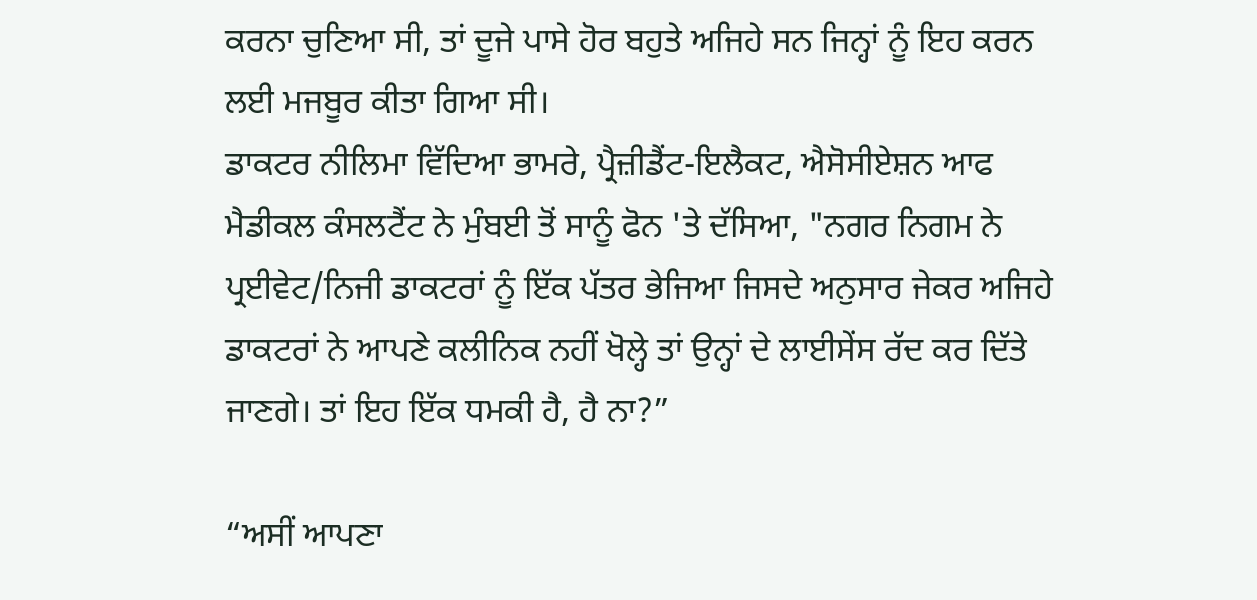ਕਰਨਾ ਚੁਣਿਆ ਸੀ, ਤਾਂ ਦੂਜੇ ਪਾਸੇ ਹੋਰ ਬਹੁਤੇ ਅਜਿਹੇ ਸਨ ਜਿਨ੍ਹਾਂ ਨੂੰ ਇਹ ਕਰਨ ਲਈ ਮਜਬੂਰ ਕੀਤਾ ਗਿਆ ਸੀ।
ਡਾਕਟਰ ਨੀਲਿਮਾ ਵਿੱਦਿਆ ਭਾਮਰੇ, ਪ੍ਰੈਜ਼ੀਡੈਂਟ-ਇਲੈਕਟ, ਐਸੋਸੀਏਸ਼ਨ ਆਫ ਮੈਡੀਕਲ ਕੰਸਲਟੈਂਟ ਨੇ ਮੁੰਬਈ ਤੋਂ ਸਾਨੂੰ ਫੋਨ 'ਤੇ ਦੱਸਿਆ, "ਨਗਰ ਨਿਗਮ ਨੇ ਪ੍ਰਈਵੇਟ/ਨਿਜੀ ਡਾਕਟਰਾਂ ਨੂੰ ਇੱਕ ਪੱਤਰ ਭੇਜਿਆ ਜਿਸਦੇ ਅਨੁਸਾਰ ਜੇਕਰ ਅਜਿਹੇ ਡਾਕਟਰਾਂ ਨੇ ਆਪਣੇ ਕਲੀਨਿਕ ਨਹੀਂ ਖੋਲ੍ਹੇ ਤਾਂ ਉਨ੍ਹਾਂ ਦੇ ਲਾਈਸੇਂਸ ਰੱਦ ਕਰ ਦਿੱਤੇ ਜਾਣਗੇ। ਤਾਂ ਇਹ ਇੱਕ ਧਮਕੀ ਹੈ, ਹੈ ਨਾ?”

“ਅਸੀਂ ਆਪਣਾ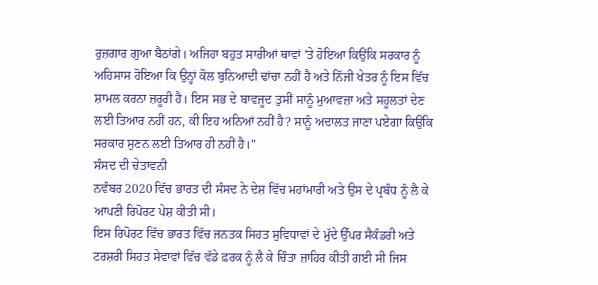ਰੁਜ਼ਗਾਰ ਗੁਆ ਬੈਠਾਂਗੇ। ਅਜਿਹਾ ਬਹੁਤ ਸਾਰੀਆਂ ਥਾਵਾਂ 'ਤੇ ਹੋਇਆ ਕਿਉਂਕਿ ਸਰਕਾਰ ਨੂੰ ਅਹਿਸਾਸ ਹੋਇਆ ਕਿ ਉਨ੍ਹਾਂ ਕੋਲ ਬੁਨਿਆਦੀ ਢਾਂਚਾ ਨਹੀਂ ਹੈ ਅਤੇ ਨਿੱਜੀ ਖੇਤਰ ਨੂੰ ਇਸ ਵਿੱਚ ਸ਼ਾਮਲ ਕਰਨਾ ਜ਼ਰੂਰੀ ਹੈ। ਇਸ ਸਭ ਦੇ ਬਾਵਜੂਦ ਤੁਸੀਂ ਸਾਨੂੰ ਮੁਆਵਜ਼ਾ ਅਤੇ ਸਹੂਲਤਾਂ ਦੇਣ ਲਈ ਤਿਆਰ ਨਹੀਂ ਹਨ, ਕੀ ਇਹ ਅਨਿਆਂ ਨਹੀਂ ਹੈ? ਸਾਨੂੰ ਅਦਾਲਤ ਜਾਣਾ ਪਏਗਾ ਕਿਉਂਕਿ ਸਰਕਾਰ ਸੁਣਨ ਲਈ ਤਿਆਰ ਹੀ ਨਹੀਂ ਹੈ।"
ਸੰਸਦ ਦੀ ਚੇਤਾਵਨੀ
ਨਵੰਬਰ 2020 ਵਿੱਚ ਭਾਰਤ ਦੀ ਸੰਸਦ ਨੇ ਦੇਸ਼ ਵਿੱਚ ਮਹਾਂਮਾਰੀ ਅਤੇ ਉਸ ਦੇ ਪ੍ਰਬੰਧ ਨੂੰ ਲੈ ਕੇ ਆਪਣੀ ਰਿਪੋਰਟ ਪੇਸ਼ ਕੀਤੀ ਸੀ।
ਇਸ ਰਿਪੋਰਟ ਵਿੱਚ ਭਾਰਤ ਵਿੱਚ ਜਨਤਕ ਸਿਹਤ ਸੁਵਿਧਾਵਾਂ ਦੇ ਮੁੱਦੇ ਉੱਪਰ ਸੈਕੰਡਰੀ ਅਤੇ ਟਰਸ਼ਰੀ ਸਿਹਤ ਸੇਵਾਵਾਂ ਵਿੱਚ ਵੱਡੇ ਫ਼ਰਕ ਨੂੰ ਲੈ ਕੇ ਚਿੰਤਾ ਜ਼ਾਹਿਰ ਕੀਤੀ ਗਈ ਸੀ ਜਿਸ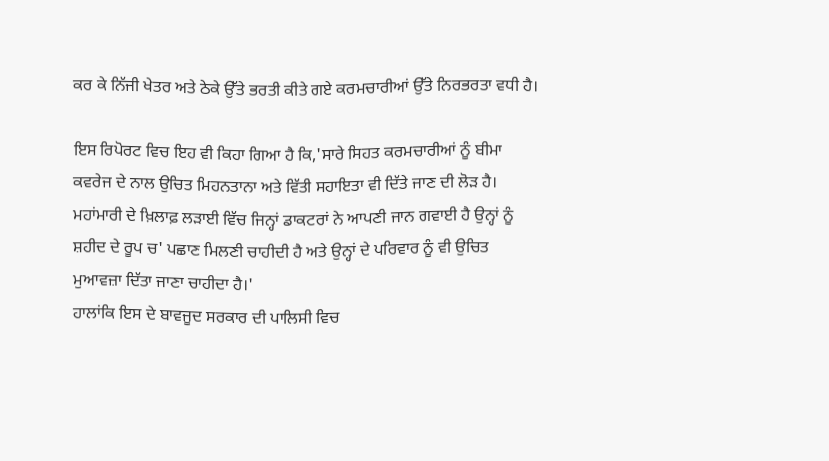ਕਰ ਕੇ ਨਿੱਜੀ ਖੇਤਰ ਅਤੇ ਠੇਕੇ ਉੱਤੇ ਭਰਤੀ ਕੀਤੇ ਗਏ ਕਰਮਚਾਰੀਆਂ ਉੱਤੇ ਨਿਰਭਰਤਾ ਵਧੀ ਹੈ।

ਇਸ ਰਿਪੋਰਟ ਵਿਚ ਇਹ ਵੀ ਕਿਹਾ ਗਿਆ ਹੈ ਕਿ,'ਸਾਰੇ ਸਿਹਤ ਕਰਮਚਾਰੀਆਂ ਨੂੰ ਬੀਮਾ ਕਵਰੇਜ ਦੇ ਨਾਲ ਉਚਿਤ ਮਿਹਨਤਾਨਾ ਅਤੇ ਵਿੱਤੀ ਸਹਾਇਤਾ ਵੀ ਦਿੱਤੇ ਜਾਣ ਦੀ ਲੋੜ ਹੈ।
ਮਹਾਂਮਾਰੀ ਦੇ ਖ਼ਿਲਾਫ਼ ਲੜਾਈ ਵਿੱਚ ਜਿਨ੍ਹਾਂ ਡਾਕਟਰਾਂ ਨੇ ਆਪਣੀ ਜਾਨ ਗਵਾਈ ਹੈ ਉਨ੍ਹਾਂ ਨੂੰ ਸ਼ਹੀਦ ਦੇ ਰੂਪ ਚ' ਪਛਾਣ ਮਿਲਣੀ ਚਾਹੀਦੀ ਹੈ ਅਤੇ ਉਨ੍ਹਾਂ ਦੇ ਪਰਿਵਾਰ ਨੂੰ ਵੀ ਉਚਿਤ ਮੁਆਵਜ਼ਾ ਦਿੱਤਾ ਜਾਣਾ ਚਾਹੀਦਾ ਹੈ।'
ਹਾਲਾਂਕਿ ਇਸ ਦੇ ਬਾਵਜੂਦ ਸਰਕਾਰ ਦੀ ਪਾਲਿਸੀ ਵਿਚ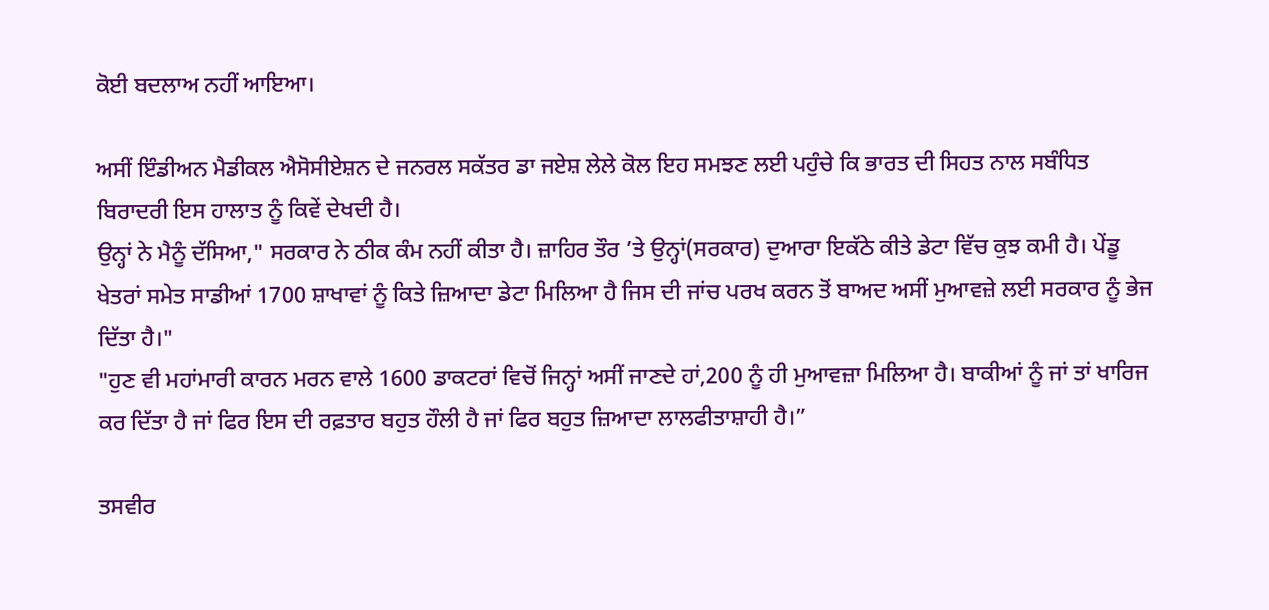ਕੋਈ ਬਦਲਾਅ ਨਹੀਂ ਆਇਆ।

ਅਸੀਂ ਇੰਡੀਅਨ ਮੈਡੀਕਲ ਐਸੋਸੀਏਸ਼ਨ ਦੇ ਜਨਰਲ ਸਕੱਤਰ ਡਾ ਜਏਸ਼ ਲੇਲੇ ਕੋਲ ਇਹ ਸਮਝਣ ਲਈ ਪਹੁੰਚੇ ਕਿ ਭਾਰਤ ਦੀ ਸਿਹਤ ਨਾਲ ਸਬੰਧਿਤ ਬਿਰਾਦਰੀ ਇਸ ਹਾਲਾਤ ਨੂੰ ਕਿਵੇਂ ਦੇਖਦੀ ਹੈ।
ਉਨ੍ਹਾਂ ਨੇ ਮੈਨੂੰ ਦੱਸਿਆ," ਸਰਕਾਰ ਨੇ ਠੀਕ ਕੰਮ ਨਹੀਂ ਕੀਤਾ ਹੈ। ਜ਼ਾਹਿਰ ਤੌਰ ’ਤੇ ਉਨ੍ਹਾਂ(ਸਰਕਾਰ) ਦੁਆਰਾ ਇਕੱਠੇ ਕੀਤੇ ਡੇਟਾ ਵਿੱਚ ਕੁਝ ਕਮੀ ਹੈ। ਪੇਂਡੂ ਖੇਤਰਾਂ ਸਮੇਤ ਸਾਡੀਆਂ 1700 ਸ਼ਾਖਾਵਾਂ ਨੂੰ ਕਿਤੇ ਜ਼ਿਆਦਾ ਡੇਟਾ ਮਿਲਿਆ ਹੈ ਜਿਸ ਦੀ ਜਾਂਚ ਪਰਖ ਕਰਨ ਤੋਂ ਬਾਅਦ ਅਸੀਂ ਮੁਆਵਜ਼ੇ ਲਈ ਸਰਕਾਰ ਨੂੰ ਭੇਜ ਦਿੱਤਾ ਹੈ।"
"ਹੁਣ ਵੀ ਮਹਾਂਮਾਰੀ ਕਾਰਨ ਮਰਨ ਵਾਲੇ 1600 ਡਾਕਟਰਾਂ ਵਿਚੋਂ ਜਿਨ੍ਹਾਂ ਅਸੀਂ ਜਾਣਦੇ ਹਾਂ,200 ਨੂੰ ਹੀ ਮੁਆਵਜ਼ਾ ਮਿਲਿਆ ਹੈ। ਬਾਕੀਆਂ ਨੂੰ ਜਾਂ ਤਾਂ ਖਾਰਿਜ ਕਰ ਦਿੱਤਾ ਹੈ ਜਾਂ ਫਿਰ ਇਸ ਦੀ ਰਫ਼ਤਾਰ ਬਹੁਤ ਹੌਲੀ ਹੈ ਜਾਂ ਫਿਰ ਬਹੁਤ ਜ਼ਿਆਦਾ ਲਾਲਫੀਤਾਸ਼ਾਹੀ ਹੈ।”

ਤਸਵੀਰ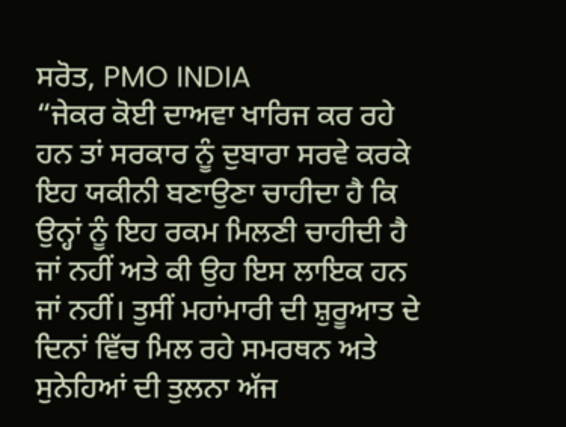ਸਰੋਤ, PMO INDIA
“ਜੇਕਰ ਕੋਈ ਦਾਅਵਾ ਖਾਰਿਜ ਕਰ ਰਹੇ ਹਨ ਤਾਂ ਸਰਕਾਰ ਨੂੰ ਦੁਬਾਰਾ ਸਰਵੇ ਕਰਕੇ ਇਹ ਯਕੀਨੀ ਬਣਾਉਣਾ ਚਾਹੀਦਾ ਹੈ ਕਿ ਉਨ੍ਹਾਂ ਨੂੰ ਇਹ ਰਕਮ ਮਿਲਣੀ ਚਾਹੀਦੀ ਹੈ ਜਾਂ ਨਹੀਂ ਅਤੇ ਕੀ ਉਹ ਇਸ ਲਾਇਕ ਹਨ ਜਾਂ ਨਹੀਂ। ਤੁਸੀਂ ਮਹਾਂਮਾਰੀ ਦੀ ਸ਼ੁਰੂਆਤ ਦੇ ਦਿਨਾਂ ਵਿੱਚ ਮਿਲ ਰਹੇ ਸਮਰਥਨ ਅਤੇ ਸੁਨੇਹਿਆਂ ਦੀ ਤੁਲਨਾ ਅੱਜ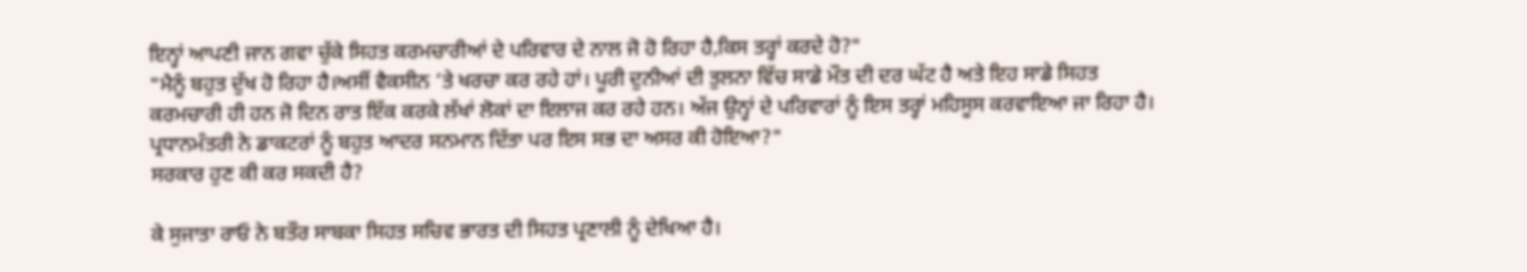ਇਨ੍ਹਾਂ ਆਪਣੀ ਜਾਨ ਗਵਾ ਚੁੱਕੇ ਸਿਹਤ ਕਰਮਚਾਰੀਆਂ ਦੇ ਪਰਿਵਾਰ ਦੇ ਨਾਲ ਜੋ ਹੋ ਰਿਹਾ ਹੈ,ਕਿਸ ਤਰ੍ਹਾਂ ਕਰਦੇ ਹੋ?"
"ਮੈਨੂੰ ਬਹੁਤ ਦੁੱਖ ਹੋ ਰਿਹਾ ਹੈ।ਅਸੀਂ ਵੈਕਸੀਨ ’ਤੇ ਖਰਚਾ ਕਰ ਰਹੇ ਹਾਂ। ਪੂਰੀ ਦੁਨੀਆਂ ਦੀ ਤੁਲਨਾ ਵਿੱਚ ਸਾਡੇ ਮੌਤ ਦੀ ਦਰ ਘੱਟ ਹੈ ਅਤੇ ਇਹ ਸਾਡੇ ਸਿਹਤ ਕਰਮਚਾਰੀ ਹੀ ਹਨ ਜੋ ਦਿਨ ਰਾਤ ਇੱਕ ਕਰਕੇ ਲੱਖਾਂ ਲੋਕਾਂ ਦਾ ਇਲਾਜ ਕਰ ਰਹੇ ਹਨ। ਅੱਜ ਉਨ੍ਹਾਂ ਦੇ ਪਰਿਵਾਰਾਂ ਨੂੰ ਇਸ ਤਰ੍ਹਾਂ ਮਹਿਸੂਸ ਕਰਵਾਇਆ ਜਾ ਰਿਹਾ ਹੈ। ਪ੍ਰਧਾਨਮੰਤਰੀ ਨੇ ਡਾਕਟਰਾਂ ਨੂੰ ਬਹੁਤ ਆਦਰ ਸਨਮਾਨ ਦਿੱਤਾ ਪਰ ਇਸ ਸਭ ਦਾ ਅਸਰ ਕੀ ਹੋਇਆ?"
ਸਰਕਾਰ ਹੁਣ ਕੀ ਕਰ ਸਕਦੀ ਹੈ?

ਕੇ ਸੁਜਾਤਾ ਰਾਓ ਨੇ ਬਤੌਰ ਸਾਬਕਾ ਸਿਹਤ ਸਚਿਵ ਭਾਰਤ ਦੀ ਸਿਹਤ ਪ੍ਰਣਾਲੀ ਨੂੰ ਦੇਖਿਆ ਹੈ।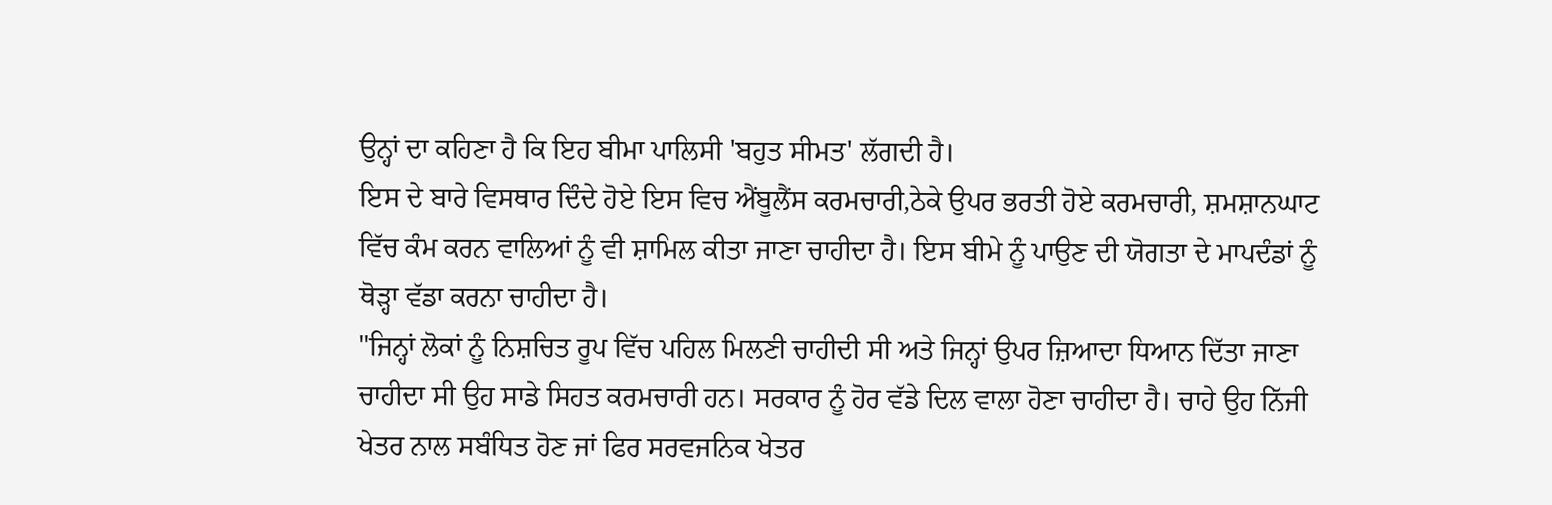ਉਨ੍ਹਾਂ ਦਾ ਕਹਿਣਾ ਹੈ ਕਿ ਇਹ ਬੀਮਾ ਪਾਲਿਸੀ 'ਬਹੁਤ ਸੀਮਤ' ਲੱਗਦੀ ਹੈ।
ਇਸ ਦੇ ਬਾਰੇ ਵਿਸਥਾਰ ਦਿੰਦੇ ਹੋਏ ਇਸ ਵਿਚ ਐਂਬੂਲੈਂਸ ਕਰਮਚਾਰੀ,ਠੇਕੇ ਉਪਰ ਭਰਤੀ ਹੋਏ ਕਰਮਚਾਰੀ, ਸ਼ਮਸ਼ਾਨਘਾਟ ਵਿੱਚ ਕੰਮ ਕਰਨ ਵਾਲਿਆਂ ਨੂੰ ਵੀ ਸ਼ਾਮਿਲ ਕੀਤਾ ਜਾਣਾ ਚਾਹੀਦਾ ਹੈ। ਇਸ ਬੀਮੇ ਨੂੰ ਪਾਉਣ ਦੀ ਯੋਗਤਾ ਦੇ ਮਾਪਦੰਡਾਂ ਨੂੰ ਥੋੜ੍ਹਾ ਵੱਡਾ ਕਰਨਾ ਚਾਹੀਦਾ ਹੈ।
"ਜਿਨ੍ਹਾਂ ਲੋਕਾਂ ਨੂੰ ਨਿਸ਼ਚਿਤ ਰੂਪ ਵਿੱਚ ਪਹਿਲ ਮਿਲਣੀ ਚਾਹੀਦੀ ਸੀ ਅਤੇ ਜਿਨ੍ਹਾਂ ਉਪਰ ਜ਼ਿਆਦਾ ਧਿਆਨ ਦਿੱਤਾ ਜਾਣਾ ਚਾਹੀਦਾ ਸੀ ਉਹ ਸਾਡੇ ਸਿਹਤ ਕਰਮਚਾਰੀ ਹਨ। ਸਰਕਾਰ ਨੂੰ ਹੋਰ ਵੱਡੇ ਦਿਲ ਵਾਲਾ ਹੋਣਾ ਚਾਹੀਦਾ ਹੈ। ਚਾਹੇ ਉਹ ਨਿੱਜੀ ਖੇਤਰ ਨਾਲ ਸਬੰਧਿਤ ਹੋਣ ਜਾਂ ਫਿਰ ਸਰਵਜਨਿਕ ਖੇਤਰ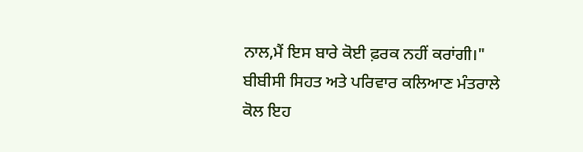ਨਾਲ,ਮੈਂ ਇਸ ਬਾਰੇ ਕੋਈ ਫ਼ਰਕ ਨਹੀਂ ਕਰਾਂਗੀ।"
ਬੀਬੀਸੀ ਸਿਹਤ ਅਤੇ ਪਰਿਵਾਰ ਕਲਿਆਣ ਮੰਤਰਾਲੇ ਕੋਲ ਇਹ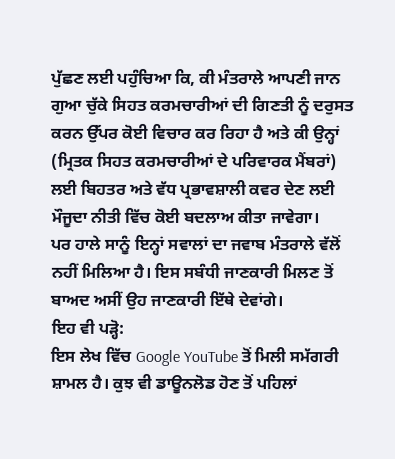ਪੁੱਛਣ ਲਈ ਪਹੁੰਚਿਆ ਕਿ, ਕੀ ਮੰਤਰਾਲੇ ਆਪਣੀ ਜਾਨ ਗੁਆ ਚੁੱਕੇ ਸਿਹਤ ਕਰਮਚਾਰੀਆਂ ਦੀ ਗਿਣਤੀ ਨੂੰ ਦਰੁਸਤ ਕਰਨ ਉੱਪਰ ਕੋਈ ਵਿਚਾਰ ਕਰ ਰਿਹਾ ਹੈ ਅਤੇ ਕੀ ਉਨ੍ਹਾਂ (ਮ੍ਰਿਤਕ ਸਿਹਤ ਕਰਮਚਾਰੀਆਂ ਦੇ ਪਰਿਵਾਰਕ ਮੈਂਬਰਾਂ) ਲਈ ਬਿਹਤਰ ਅਤੇ ਵੱਧ ਪ੍ਰਭਾਵਸ਼ਾਲੀ ਕਵਰ ਦੇਣ ਲਈ ਮੌਜੂਦਾ ਨੀਤੀ ਵਿੱਚ ਕੋਈ ਬਦਲਾਅ ਕੀਤਾ ਜਾਵੇਗਾ।
ਪਰ ਹਾਲੇ ਸਾਨੂੰ ਇਨ੍ਹਾਂ ਸਵਾਲਾਂ ਦਾ ਜਵਾਬ ਮੰਤਰਾਲੇ ਵੱਲੋਂ ਨਹੀਂ ਮਿਲਿਆ ਹੈ। ਇਸ ਸਬੰਧੀ ਜਾਣਕਾਰੀ ਮਿਲਣ ਤੋਂ ਬਾਅਦ ਅਸੀਂ ਉਹ ਜਾਣਕਾਰੀ ਇੱਥੇ ਦੇਵਾਂਗੇ।
ਇਹ ਵੀ ਪੜ੍ਹੋ:
ਇਸ ਲੇਖ ਵਿੱਚ Google YouTube ਤੋਂ ਮਿਲੀ ਸਮੱਗਰੀ ਸ਼ਾਮਲ ਹੈ। ਕੁਝ ਵੀ ਡਾਊਨਲੋਡ ਹੋਣ ਤੋਂ ਪਹਿਲਾਂ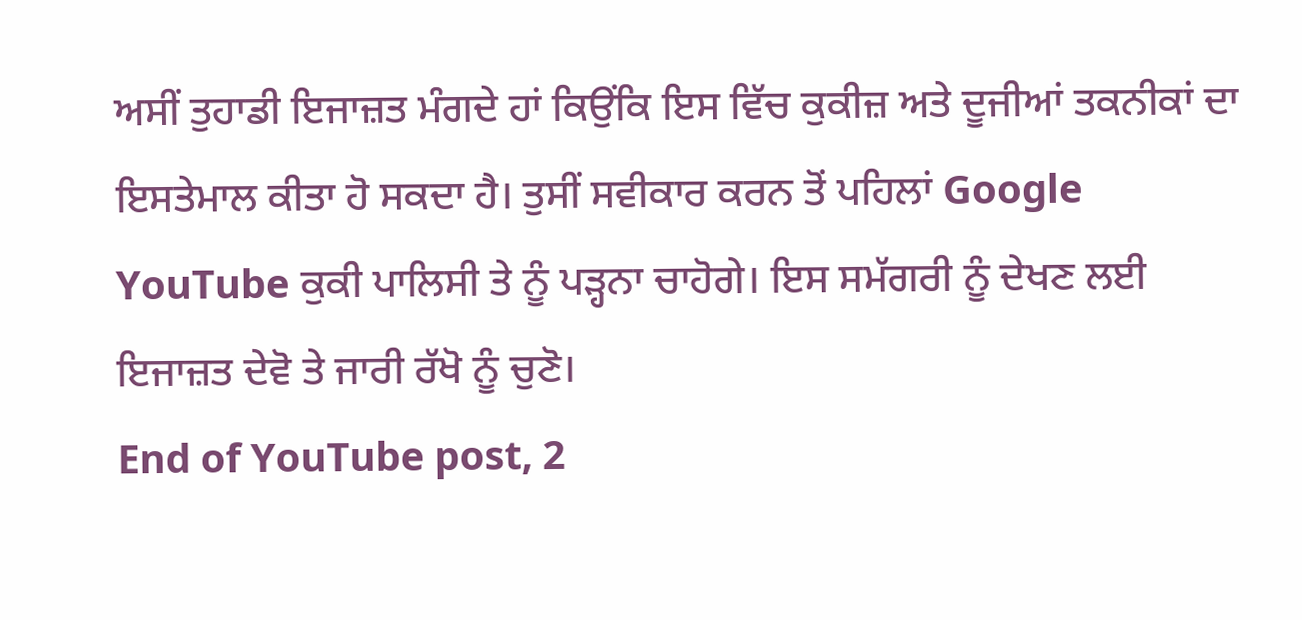ਅਸੀਂ ਤੁਹਾਡੀ ਇਜਾਜ਼ਤ ਮੰਗਦੇ ਹਾਂ ਕਿਉਂਕਿ ਇਸ ਵਿੱਚ ਕੁਕੀਜ਼ ਅਤੇ ਦੂਜੀਆਂ ਤਕਨੀਕਾਂ ਦਾ ਇਸਤੇਮਾਲ ਕੀਤਾ ਹੋ ਸਕਦਾ ਹੈ। ਤੁਸੀਂ ਸਵੀਕਾਰ ਕਰਨ ਤੋਂ ਪਹਿਲਾਂ Google YouTube ਕੁਕੀ ਪਾਲਿਸੀ ਤੇ ਨੂੰ ਪੜ੍ਹਨਾ ਚਾਹੋਗੇ। ਇਸ ਸਮੱਗਰੀ ਨੂੰ ਦੇਖਣ ਲਈ ਇਜਾਜ਼ਤ ਦੇਵੋ ਤੇ ਜਾਰੀ ਰੱਖੋ ਨੂੰ ਚੁਣੋ।
End of YouTube post, 2